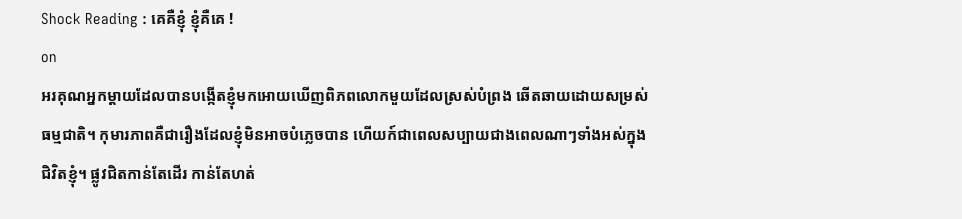Shock Reading : គេគឺខ្ញុំ ខ្ញុំគឺគេ !
on
អរគុណអ្នកម្តាយដែលបានបង្កើតខ្ញុំមកអោយឃើញពិភពលោកមួយដែលស្រស់បំព្រង ឆើតឆាយដោយសម្រស់ធម្មជាតិ។ កុមារភាពគឺជារឿងដែលខ្ញុំមិនអាចបំភ្លេចបាន ហើយក៍ជាពេលសប្បាយជាងពេលណាៗទាំងអស់ក្នុងជិវិតខ្ញុំ។ ផ្លូវជិតកាន់តែដើរ កាន់តែហត់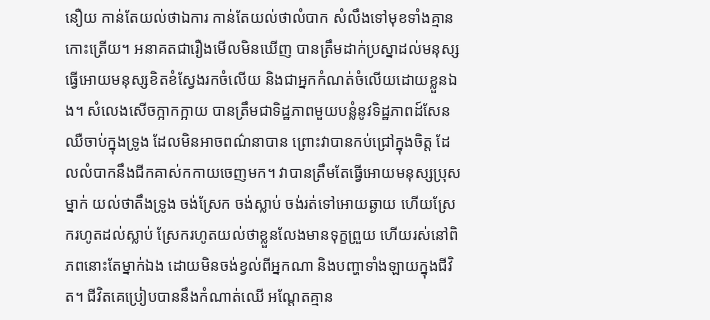នឿយ កាន់តែយល់ថាឯការ កាន់តែយល់ថាលំបាក សំលឹងទៅមុខទាំងគ្មានកោះត្រើយ។ អនាគតជារឿងមើលមិនឃើញ បានត្រឹមដាក់ប្រស្នាដល់មនុស្ស ធ្វើអោយមនុស្សខិតខំស្វែងរកចំលើយ និងជាអ្នកកំណត់ចំលើយដោយខ្លួនឯង។ សំលេងសើចក្អាកក្អាយ បានត្រឹមជាទិដ្ឋភាពមួយបន្លំនូវទិដ្ឋភាពដ៍សែនឈឺចាប់ក្នុងទ្រូង ដែលមិនអាចពណ៌នាបាន ព្រោះវាបានកប់ជ្រៅក្នុងចិត្ត ដែលលំបាកនឹងជីកគាស់កកាយចេញមក។ វាបានត្រឹមតែធ្វើអោយមនុស្សប្រុសម្នាក់ យល់ថាតឹងទ្រូង ចង់ស្រែក ចង់ស្លាប់ ចង់រត់ទៅអោយឆ្ងាយ ហើយស្រែករហូតដល់ស្លាប់ ស្រែករហូតយល់ថាខ្លួនលែងមានទុក្ខព្រួយ ហើយរស់នៅពិភពនោះតែម្នាក់ឯង ដោយមិនចង់ខ្វល់ពីអ្នកណា និងបញ្ហាទាំងឡាយក្នុងជីវិត។ ជីវិតគេប្រៀបបាននឹងកំណាត់ឈើ អណ្តែតគ្មាន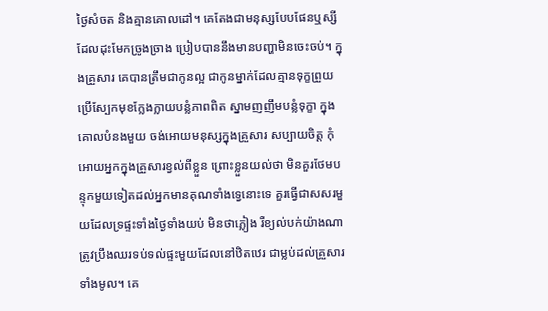ថ្ងៃសំចត និងគ្មានគោលដៅ។ គេតែងជាមនុស្សបែបផែនឬស្សី ដែលដុះមែកច្រូងច្រាង ប្រៀបបាននឹងមានបញ្ហាមិនចេះចប់។ ក្នុងគ្រួសារ គេបានត្រឹមជាកូនល្អ ជាកូនម្នាក់ដែលគ្មានទុក្ខព្រួយ ប្រើស្បែកមុខក្លែងក្លាយបន្លំភាពពិត ស្នាមញញឹមបន្លំទុក្ខា ក្នុងគោលបំនងមួយ ចង់អោយមនុស្សក្នុងគ្រួសារ សប្បាយចិត្ត កុំអោយអ្នកក្នុងគ្រួសារខ្វល់ពីខ្លួន ព្រោះខ្លួនយល់ថា មិនគួរថែមបន្ទុកមួយទៀតដល់អ្នកមានគុណទាំងទ្វេនោះទេ គួរធ្វើជាសសរមួយដែលទ្រផ្ទះទាំងថ្ងៃទាំងយប់ មិនថាភ្លៀង រឺខ្យល់បក់យ៉ាងណា ត្រូវប្រឹងឈរទប់ទល់ផ្ទះមួយដែលនៅឋិតឋេរ ជាម្លប់ដល់គ្រួសារទាំងមូល។ គេ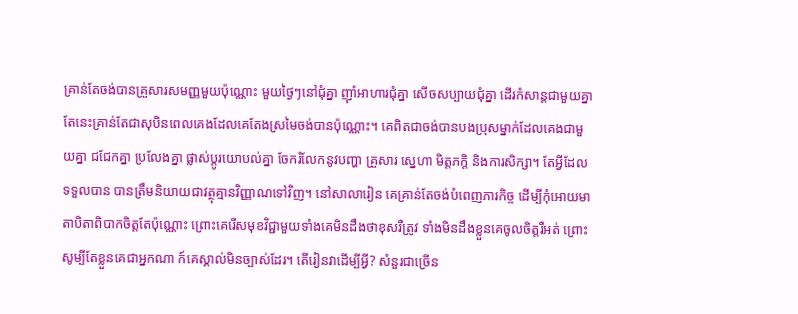គ្រាន់តែចង់បានគ្រួសារសមញ្ញមួយប៉ុណ្ណោះ មួយថ្ងៃៗនៅជុំគ្នា ញ៉ាំអាហារជុំគ្នា សើចសប្បាយជុំគ្នា ដើរកំសាន្តជាមួយគ្នា តែនេះគ្រាន់តែជាសុបិនពេលគេងដែលគេតែងស្រមៃចង់បានប៉ុណ្ណោះ។ គេពិតជាចង់បានបងប្រុសម្នាក់ដែលគេងជាមួយគ្នា ជជែកគ្នា ប្រលែងគ្នា ផ្លាស់ប្តូរយោបល់គ្នា ចែករំលែកនូវបញ្ហា គ្រួសារ ស្នេហា មិត្តភក្តិ និងការសិក្សា។ តែអ្វីដែលទទួលបាន បានត្រឹមនិយាយជាវត្ថុគ្មានវិញ្ញាណទៅវិញ។ នៅសាលារៀន គេគ្រាន់តែចង់បំពេញភារកិច្ច ដើម្បីកុំអោយមាតាបិតាពិបាកចិត្តតែប៉ុណ្ណោះ ព្រោះគេរើសមុខវិជ្ជាមួយទាំងគេមិនដឹងថាខុសរឺត្រូវ ទាំងមិនដឹងខ្លួនគេចូលចិត្តរឺអត់ ព្រោះសូម្បីតែខ្លួនគេជាអ្នកណា ក៍គេស្គាល់មិនច្បាស់ដែរ។ តើរៀនវាដើម្បីអ្វី? សំនួរជាច្រើន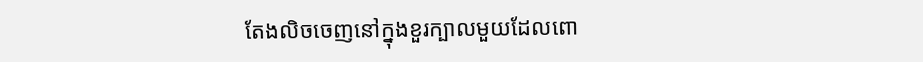តែងលិចចេញនៅក្នុងខួរក្បាលមួយដែលពោ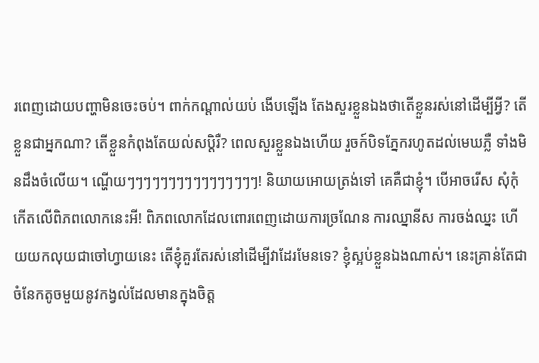រពេញដោយបញ្ហាមិនចេះចប់។ ពាក់កណ្តាល់យប់ ងើបឡើង តែងសួរខ្លួនឯងថាតើខ្លួនរស់នៅដើម្បីអ្វី? តើខ្លួនជាអ្នកណា? តើខ្លួនកំពុងតែយល់សប្តិរឺ? ពេលសួរខ្លួនឯងហើយ រួចក៍បិទភ្នែករហូតដល់មេឃភ្លឺ ទាំងមិនដឹងចំលើយ។ ណ្ហើយៗៗៗៗៗៗៗៗៗៗៗៗៗៗៗៗ! និយាយអោយត្រង់ទៅ គេគឺជាខ្ញុំ។ បើអាចរើស សុំកុំកើតលើពិភពលោកនេះអី! ពិភពលោកដែលពោរពេញដោយការច្រណែន ការឈ្នានីស ការចង់ឈ្នះ ហើយយកលុយជាចៅហ្វាយនេះ តើខ្ញុំគួរតែរស់នៅដើម្បីវាដែរមែនទេ? ខ្ញុំស្អប់ខ្លួនឯងណាស់។ នេះគ្រាន់តែជាចំនែកតូចមួយនូវកង្វល់ដែលមានក្នុងចិត្ត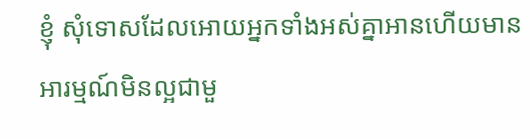ខ្ញុំ សុំទោសដែលអោយអ្នកទាំងអស់គ្នាអានហើយមានអារម្មណ៍មិនល្អជាមួ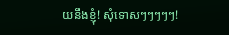យនឹងខ្ញុំ! សុំទោសៗៗៗៗៗ!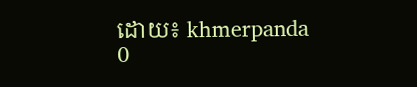ដោយ៖ khmerpanda
0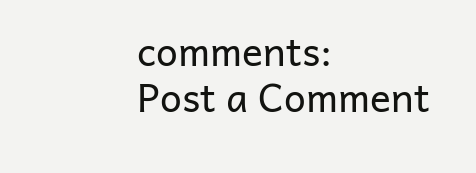comments:
Post a Comment